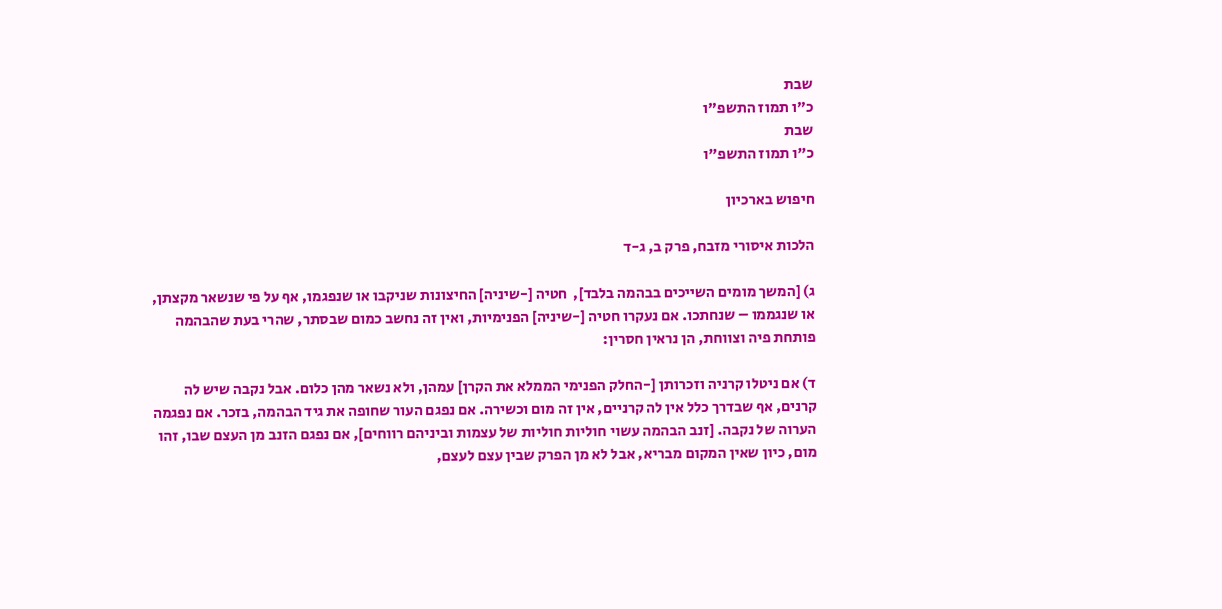שבת
כ"ו תמוז התשפ"ו
שבת
כ"ו תמוז התשפ"ו

חיפוש בארכיון

הלכות איסורי מזבח, פרק ב, ג-ד

ג) [המשך מומים השייכים בבהמה בלבד],  חטיה [-שיניה] החיצונות שניקבו או שנפגמו, אף על פי שנשאר מקצתן, או שנגממו – שנחתכו. אם נעקרו חטיה [-שיניה] הפנימיות, ואין זה נחשב כמום שבסתר, שהרי בעת שהבהמה פותחת פיה וצווחת, הן נראין חסרין:

ד) אם ניטלו קרניה וזכרותן [-החלק הפנימי הממלא את הקרן] עמהן, ולא נשאר מהן כלום. אבל נקבה שיש לה קרנים, אף שבדרך כלל אין לה קרניים, אין זה מום וכשירה. אם נפגם העור שחופה את גיד הבהמה, בזכר. אם נפגמה הערוה של נקבה. [זנב הבהמה עשוי חוליות חוליות של עצמות וביניהם רווחים], אם נפגם הזנב מן העצם שבו, זהו מום, כיון שאין המקום מבריא, אבל לא מן הפרק שבין עצם לעצם,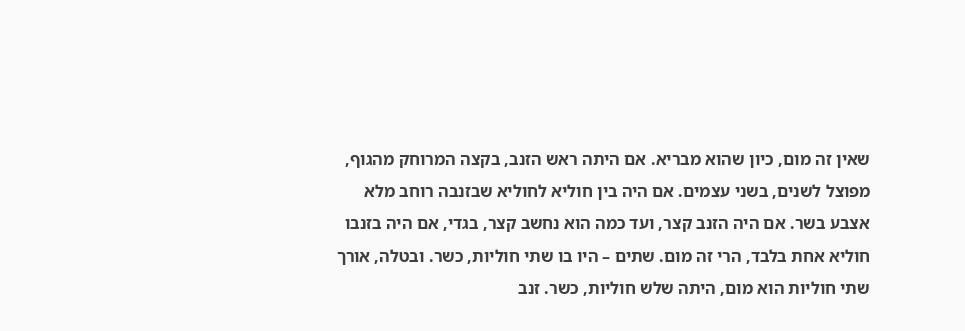שאין זה מום, כיון שהוא מבריא. אם היתה ראש הזנב, בקצה המרוחק מהגוף, מפוצל לשנים, בשני עצמים. אם היה בין חוליא לחוליא שבזנבה רוחב מלא אצבע בשר. אם היה הזנב קצר, ועד כמה הוא נחשב קצר, בגדי, אם היה בזנבו חוליא אחת בלבד, הרי זה מום. שתים – היו בו שתי חוליות, כשר. ובטלה, אורך שתי חוליות הוא מום, היתה שלש חוליות, כשר. זנב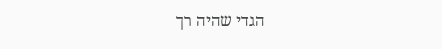הגדי שהיה רך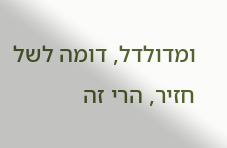ומדולדל, דומה לשל חזיר, הרי זה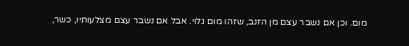מום. וכן אם נשבר עצם מן הזנב, שזהו מום גלוי. אבל אם נשבר עצם מצלעותיו, כשר,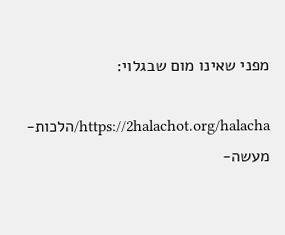מפני שאינו מום שבגלוי:

https://2halachot.org/halacha/הלכות-מעשה-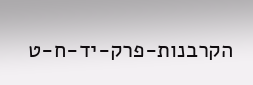הקרבנות-פרק-יד-ח-ט